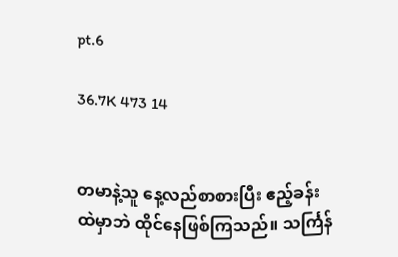pt.6

36.7K 473 14


တမာနဲ့သူ နေ့လည်စာစားပြီး ဧည့်ခန်းထဲမှာဘဲ ထိုင်နေဖြစ်ကြသည်။ သင်္ကြန်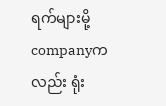ရက်များမို့ companyကလည်း ရုံး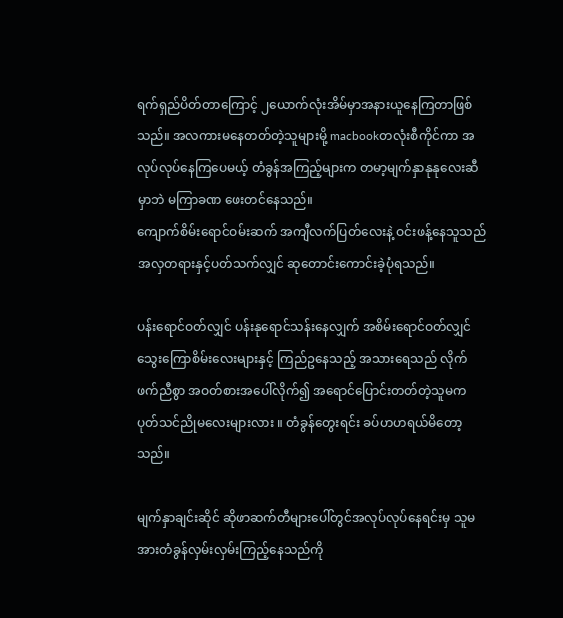ရက်ရှည်ပိတ်တာကြောင့် ၂ယောက်လုံးအိမ်မှာအနားယူနေကြတာဖြစ်သည်။ အလကားမနေတတ်တဲ့သူများမို့ macbookတလုံးစီကိုင်ကာ အလုပ်လုပ်နေကြပေမယ့် တံခွန်အကြည့်များက တမာ့မျက်နှာနုနုလေးဆီမှာဘဲ မကြာခဏ ဖေးတင်နေသည်။
ကျောက်စိမ်းရောင်ဝမ်းဆက် အကျီလက်ပြတ်လေးနဲ့ ဝင်းဖန့်နေသူသည် အလှတရားနှင့်ပတ်သက်လျှင် ဆုတောင်းကောင်းခဲ့ပုံရသည်။

ပန်းရောင်ဝတ်လျှင် ပန်းနုရောင်သန်းနေလျှက် အစိမ်းရောင်ဝတ်လျှင် သွေးကြောစိမ်းလေးများနှင့် ကြည်ဥနေသည့် အသားရေသည် လိုက်ဖက်ညီစွာ အဝတ်စားအပေါ်လိုက်၍ အရောင်ပြောင်းတတ်တဲ့သူမက ပုတ်သင်ညိုမလေးများလား ။ တံခွန်တွေးရင်း ခပ်ဟဟရယ်မိတော့သည်။

မျက်နှာချင်းဆိုင် ဆိုဖာဆက်တီများပေါ်တွင်အလုပ်လုပ်နေရင်းမှ သူမအားတံခွန်လှမ်းလှမ်းကြည့်နေသည်ကို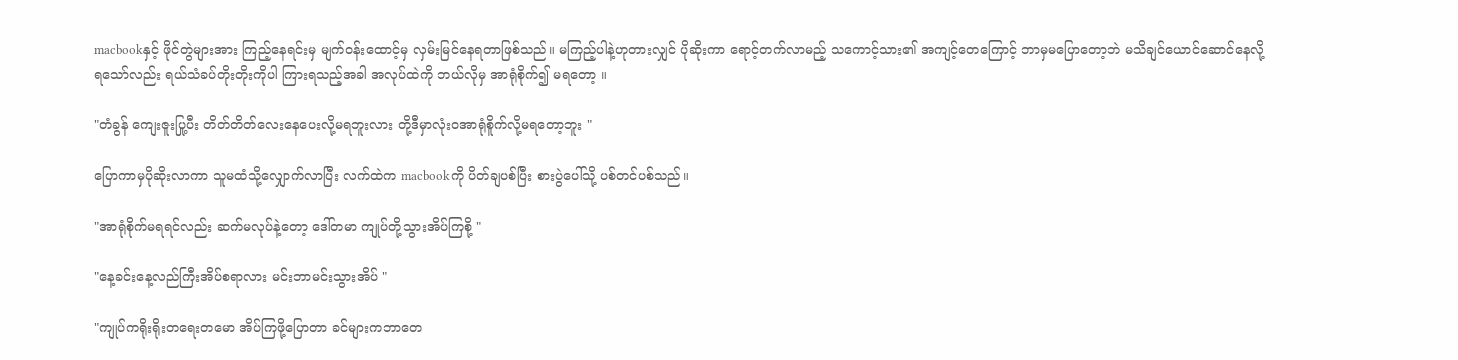macbookနှင့် ဖိုင်တွဲများအား ကြည့်နေရင်းမှ မျက်ဝန်းထောင့်မှ လှမ်းမြင်နေရတာဖြစ်သည်။ မကြည့်ပါနဲ့ဟုတားလျှင် ပိုဆိုးကာ ရောင့်တက်လာမည့် သကောင့်သား၏ အကျင့်တေကြောင့် ဘာမှမပြောတော့ဘဲ မသိချင်ယောင်ဆောင်နေလို့ရသော်လည်း ရယ်သံခပ်တိုးတိုးကိုပါ ကြားရသည့်အခါ အလုပ်ထဲကို ဘယ်လိုမှ အာရုံစိုက်၍ မရတော့ ။

"တံခွန် ကျေးဇူးပြု့ပီး တိတ်တိတ်လေးနေပေးလို့မရဘူးလား တို့ဒီမှာလုံး၀အာရုံစိူက်လို့မရတော့ဘူး "

ပြောကာမှပိုဆိုးလာကာ သူမထံသို့လျှောက်လာပြီး လက်ထဲက macbookကို ပိတ်ချပစ်ပြီး စားပွဲပေါ်သို့ ပစ်တင်ပစ်သည်။

"အာရုံစိုက်မရရင်လည်း ဆက်မလုပ်နဲ့တော့ ဒေါ်တမာ ကျုပ်တို့သွားအိပ်ကြစို့ "

"နေ့ခင်းနေ့လည်ကြီးအိပ်စရာလား မင်းဘာမင်းသွားအိပ် "

"ကျုပ်ကရိုးရိုးတရေးတမော အိပ်ကြဖို့ပြောတာ ခင်များကဘာတေ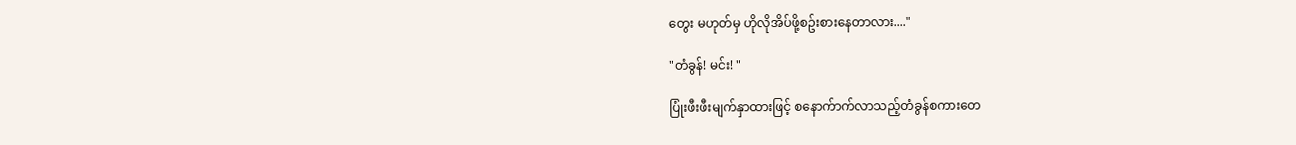တွေး မဟုတ်မှ ဟိုလိုအိပ်ဖို့စဥ်းစားနေတာလား...."

"တံခွန်! မင်း! "

ပြုံးဖီးဖီးမျက်နှာထားဖြင့် စနောက်ာက်လာသည့်တံခွန်စကားတေ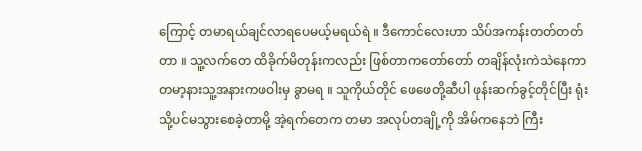ကြောင့် တမာရယ်ချင်လာရပေမယ့်မရယ်ရဲ ။ ဒီကောင်လေးဟာ သိပ်အကန်းတတ်တတ်တာ ။ သူ့လက်တေ ထိခိုက်မိတုန်းကလည်း ဖြစ်တာကတော်တော် တချိန်လုံးကဲသဲနေကာ တမာ့နားသူ့အနားကဖဝါးမှ ခွာမရ ။ သူကိုယ်တိုင် ဖေဖေတို့ဆီပါ ဖုန်းဆက်ခွင့်တိုင်ပြီး ရုံးသို့ပင်မသွားစေခဲ့တာမို့ အဲ့ရက်တေက တမာ အလုပ်တချို့ကို အိမ်ကနေဘဲ ကြီး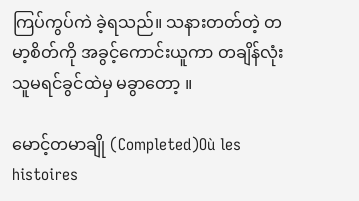ကြပ်ကွပ်ကဲ ခဲ့ရသည်။ သနားတတ်တဲ့ တမာ့စိတ်ကို အခွင့်ကောင်းယူကာ တချိန်လုံး သူမရင်ခွင်ထဲမှ မခွာတော့ ။

မောင့်တမာချို (Completed)Où les histoires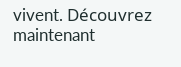vivent. Découvrez maintenant